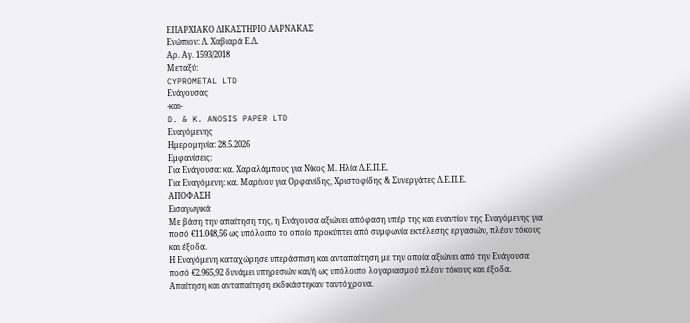ΕΠΑΡΧΙΑΚΟ ΔΙΚΑΣΤΗΡΙΟ ΛΑΡΝΑΚΑΣ
Ενώπιον: Λ. Χαβιαρά Ε.Δ.
Αρ. Αγ. 1593/2018
Μεταξύ:
CYPROMETAL LTD
Ενάγουσας
-και-
D. & K. ANOSIS PAPER LTD
Εναγόμενης
Ημερομηνία: 28.5.2026
Εμφανίσεις:
Για Ενάγουσα: κα. Χαραλάμπους για Νίκος Μ. Ηλία Δ.Ε.Π.Ε.
Για Εναγόμενη: κα. Μαρίνου για Ορφανίδης, Χριστοφίδης & Συνεργάτες Δ.Ε.Π.Ε.
ΑΠΟΦΑΣΗ
Εισαγωγικά
Με βάση την απαίτηση της, η Ενάγουσα αξιώνει απόφαση υπέρ της και εναντίον της Εναγόμενης για ποσό €11.048,56 ως υπόλοιπο το οποίο προκύπτει από συμφωνία εκτέλεσης εργασιών, πλέον τόκους και έξοδα.
Η Εναγόμενη καταχώρησε υπεράσπιση και ανταπαίτηση με την οποία αξιώνει από την Ενάγουσα ποσό €2.965,92 δυνάμει υπηρεσιών και/ή ως υπόλοιπο λογαριασμού πλέον τόκους και έξοδα. Απαίτηση και ανταπαίτηση εκδικάστηκαν ταυτόχρονα.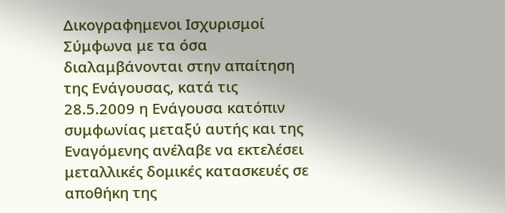Δικογραφημενοι Ισχυρισμοί
Σύμφωνα με τα όσα διαλαμβάνονται στην απαίτηση της Ενάγουσας, κατά τις 28.5.2009 η Ενάγουσα κατόπιν συμφωνίας μεταξύ αυτής και της Εναγόμενης ανέλαβε να εκτελέσει μεταλλικές δομικές κατασκευές σε αποθήκη της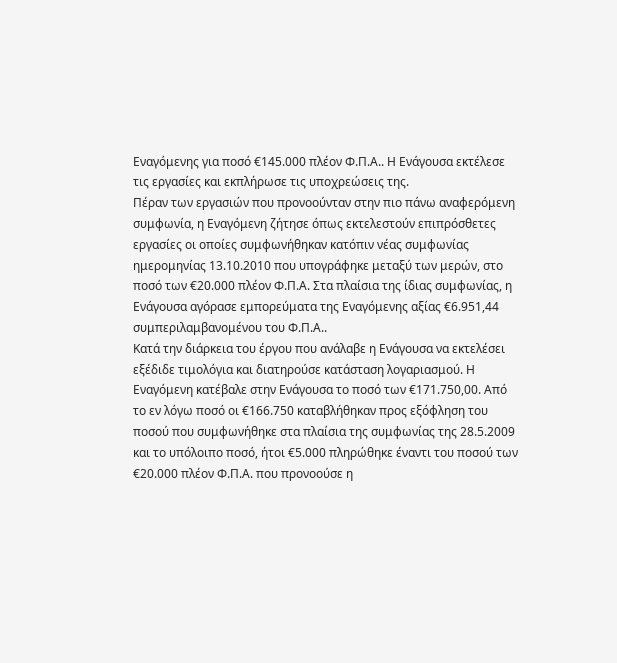Εναγόμενης για ποσό €145.000 πλέον Φ.Π.Α.. Η Ενάγουσα εκτέλεσε τις εργασίες και εκπλήρωσε τις υποχρεώσεις της.
Πέραν των εργασιών που προνοούνταν στην πιο πάνω αναφερόμενη συμφωνία, η Εναγόμενη ζήτησε όπως εκτελεστούν επιπρόσθετες εργασίες οι οποίες συμφωνήθηκαν κατόπιν νέας συμφωνίας ημερομηνίας 13.10.2010 που υπογράφηκε μεταξύ των μερών, στο ποσό των €20.000 πλέον Φ.Π.Α. Στα πλαίσια της ίδιας συμφωνίας, η Ενάγουσα αγόρασε εμπορεύματα της Εναγόμενης αξίας €6.951,44 συμπεριλαμβανομένου του Φ.Π.Α..
Κατά την διάρκεια του έργου που ανάλαβε η Ενάγουσα να εκτελέσει εξέδιδε τιμολόγια και διατηρούσε κατάσταση λογαριασμού. Η Εναγόμενη κατέβαλε στην Ενάγουσα το ποσό των €171.750,00. Από το εν λόγω ποσό οι €166.750 καταβλήθηκαν προς εξόφληση του ποσού που συμφωνήθηκε στα πλαίσια της συμφωνίας της 28.5.2009 και το υπόλοιπο ποσό, ήτοι €5.000 πληρώθηκε έναντι του ποσού των €20.000 πλέον Φ.Π.Α. που προνοούσε η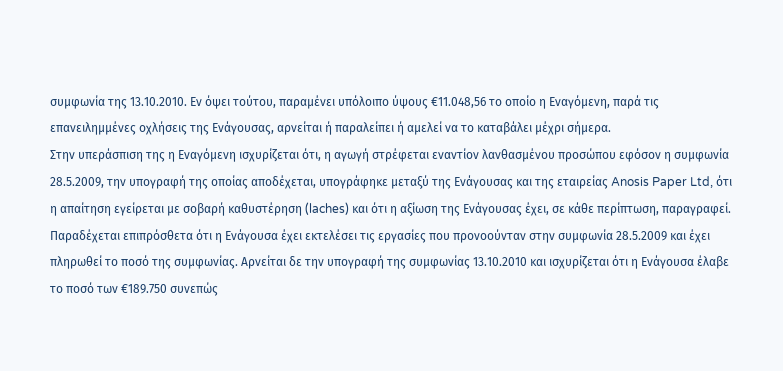συμφωνία της 13.10.2010. Εν όψει τούτου, παραμένει υπόλοιπο ύψους €11.048,56 το οποίο η Εναγόμενη, παρά τις επανειλημμένες οχλήσεις της Ενάγουσας, αρνείται ή παραλείπει ή αμελεί να το καταβάλει μέχρι σήμερα.
Στην υπεράσπιση της η Εναγόμενη ισχυρίζεται ότι, η αγωγή στρέφεται εναντίον λανθασμένου προσώπου εφόσον η συμφωνία 28.5.2009, την υπογραφή της οποίας αποδέχεται, υπογράφηκε μεταξύ της Ενάγουσας και της εταιρείας Anosis Paper Ltd, ότι η απαίτηση εγείρεται με σοβαρή καθυστέρηση (laches) και ότι η αξίωση της Ενάγουσας έχει, σε κάθε περίπτωση, παραγραφεί. Παραδέχεται επιπρόσθετα ότι η Ενάγουσα έχει εκτελέσει τις εργασίες που προνοούνταν στην συμφωνία 28.5.2009 και έχει πληρωθεί το ποσό της συμφωνίας. Αρνείται δε την υπογραφή της συμφωνίας 13.10.2010 και ισχυρίζεται ότι η Ενάγουσα έλαβε το ποσό των €189.750 συνεπώς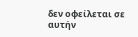δεν οφείλεται σε αυτήν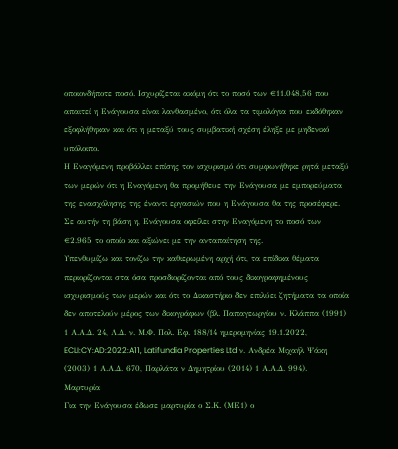οποιονδήποτε ποσό. Ισχυρίζεται ακόμη ότι το ποσό των €11.048,56 που απαιτεί η Ενάγουσα είναι λανθασμένο, ότι όλα τα τιμολόγια που εκδόθηκαν εξοφλήθηκαν και ότι η μεταξύ τους συμβατική σχέση έληξε με μηδενικό υπόλοιπο.
Η Εναγόμενη προβάλλει επίσης τον ισχυρισμό ότι συμφωνήθηκε ρητά μεταξύ των μερών ότι η Εναγόμενη θα προμήθευε την Ενάγουσα με εμπορεύματα της ενασχόλησης της έναντι εργασιών που η Ενάγουσα θα της προσέφερε. Σε αυτήν τη βάση η, Ενάγουσα οφείλει στην Εναγόμενη το ποσό των €2.965 το οποίο και αξιώνει με την ανταπαίτηση της.
Υπενθυμίζω και τονίζω την καθιερωμένη αρχή ότι, τα επίδικα θέματα περιορίζονται στα όσα προσδιορίζονται από τους δικογραφημένους ισχυρισμούς των μερών και ότι το Δικαστήριο δεν επιλύει ζητήματα τα οποία δεν αποτελούν μέρος των δικογράφων (βλ. Παπαγεωργίου ν. Κλάππα (1991) 1 Α.Α.Δ. 24, Λ.Δ. ν. Μ.Φ. Πολ. Εφ. 188/14 ημερομηνίας 19.1.2022, ECLI:CY:AD:2022:A11, Latifundia Properties Ltd ν. Ανδρέα Μιχαήλ Ψάκη (2003) 1 Α.Α.Δ. 670, Παρλάτα ν Δημητρίου (2014) 1 Α.Α.Δ. 994).
Μαρτυρία
Για την Ενάγουσα έδωσε μαρτυρία ο Σ.Κ. (ΜΕ1) ο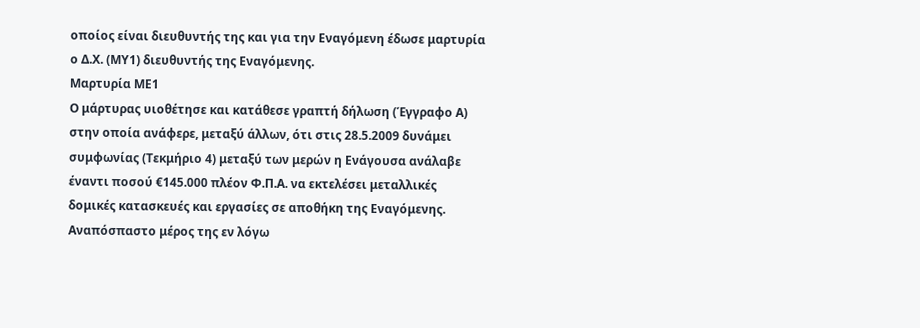οποίος είναι διευθυντής της και για την Εναγόμενη έδωσε μαρτυρία ο Δ.Χ. (ΜΥ1) διευθυντής της Εναγόμενης.
Μαρτυρία ΜΕ1
Ο μάρτυρας υιοθέτησε και κατάθεσε γραπτή δήλωση (Έγγραφο Α) στην οποία ανάφερε, μεταξύ άλλων, ότι στις 28.5.2009 δυνάμει συμφωνίας (Τεκμήριο 4) μεταξύ των μερών η Ενάγουσα ανάλαβε έναντι ποσού €145.000 πλέον Φ.Π.Α. να εκτελέσει μεταλλικές δομικές κατασκευές και εργασίες σε αποθήκη της Εναγόμενης. Αναπόσπαστο μέρος της εν λόγω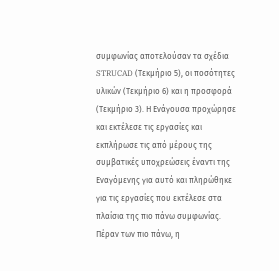συμφωνίας αποτελούσαν τα σχέδια STRUCAD (Τεκμήριο 5), οι ποσότητες υλικών (Τεκμήριο 6) και η προσφορά (Τεκμήριο 3). Η Ενάγουσα προχώρησε και εκτέλεσε τις εργασίες και εκπλήρωσε τις από μέρους της συμβατικές υποχρεώσεις έναντι της Εναγόμενης για αυτό και πληρώθηκε για τις εργασίες που εκτέλεσε στα πλαίσια της πιο πάνω συμφωνίας.
Πέραν των πιο πάνω, η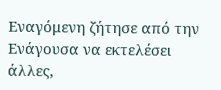Εναγόμενη ζήτησε από την Ενάγουσα να εκτελέσει άλλες,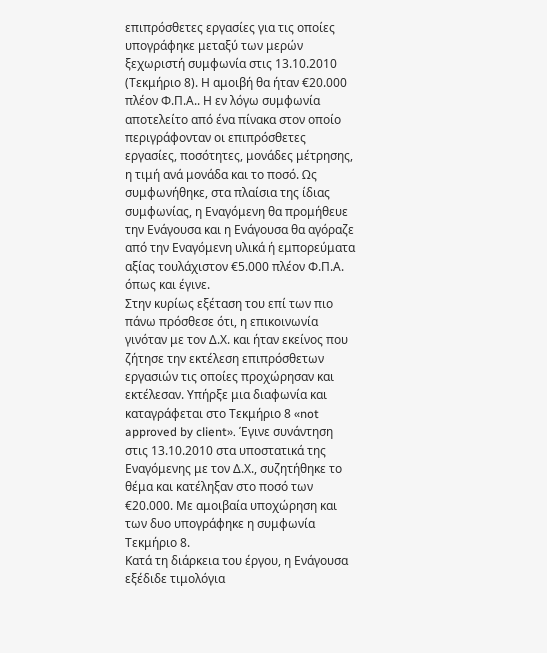επιπρόσθετες εργασίες για τις οποίες υπογράφηκε μεταξύ των μερών ξεχωριστή συμφωνία στις 13.10.2010 (Τεκμήριο 8). Η αμοιβή θα ήταν €20.000 πλέον Φ.Π.Α.. Η εν λόγω συμφωνία αποτελείτο από ένα πίνακα στον οποίο περιγράφονταν οι επιπρόσθετες εργασίες, ποσότητες, μονάδες μέτρησης, η τιμή ανά μονάδα και το ποσό. Ως συμφωνήθηκε, στα πλαίσια της ίδιας συμφωνίας, η Εναγόμενη θα προμήθευε την Ενάγουσα και η Ενάγουσα θα αγόραζε από την Εναγόμενη υλικά ή εμπορεύματα αξίας τουλάχιστον €5.000 πλέον Φ.Π.Α. όπως και έγινε.
Στην κυρίως εξέταση του επί των πιο πάνω πρόσθεσε ότι, η επικοινωνία γινόταν με τον Δ.Χ. και ήταν εκείνος που ζήτησε την εκτέλεση επιπρόσθετων εργασιών τις οποίες προχώρησαν και εκτέλεσαν. Υπήρξε μια διαφωνία και καταγράφεται στο Τεκμήριο 8 «not approved by client». Έγινε συνάντηση στις 13.10.2010 στα υποστατικά της Εναγόμενης με τον Δ.Χ., συζητήθηκε το θέμα και κατέληξαν στο ποσό των €20.000. Με αμοιβαία υποχώρηση και των δυο υπογράφηκε η συμφωνία Τεκμήριο 8.
Κατά τη διάρκεια του έργου, η Ενάγουσα εξέδιδε τιμολόγια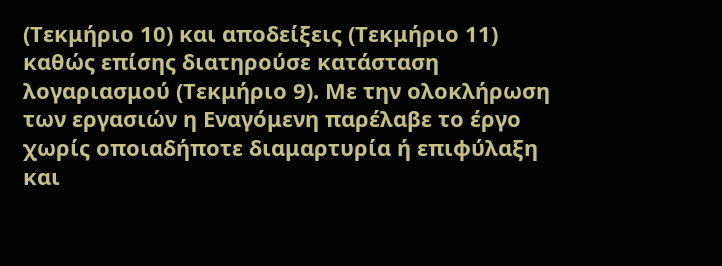(Τεκμήριο 10) και αποδείξεις (Τεκμήριο 11) καθώς επίσης διατηρούσε κατάσταση λογαριασμού (Τεκμήριο 9). Με την ολοκλήρωση των εργασιών η Εναγόμενη παρέλαβε το έργο χωρίς οποιαδήποτε διαμαρτυρία ή επιφύλαξη και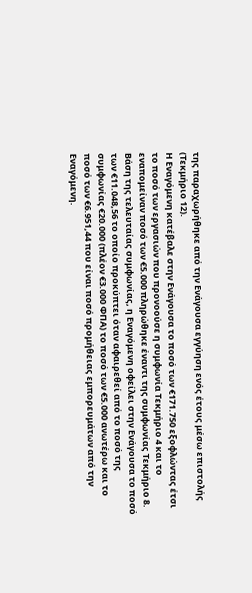της παραχωρήθηκε από την Ενάγουσα εγγύηση ενός έτους μέσω επιστολής (Τεκμήριο 12).
Η Εναγόμενη κατέβαλε στην Ενάγουσα το ποσό των €171.750 εξοφλώντας έτσι το ποσό των εργασιών που προνοούσε η συμφωνία Τεκμήριο 4 και το εναπομείναν ποσό των €5.000 πληρώθηκε έναντι της συμφωνίας Τεκμήριο 8. Βάση της τελευταίας συμφωνίας, η Εναγόμενη οφείλει στην Ενάγουσα το ποσό των €11.048,56 το οποίο προκύπτει όταν αφαιρεθεί από το ποσό της συμφωνίας €20.000 (πλέον €3.000 ΦΠΑ) το ποσό των €5.000 ανωτέρω και το ποσό των €6.951,44 που είναι ποσό προμήθειας εμπορευμάτων από την Εναγόμενη.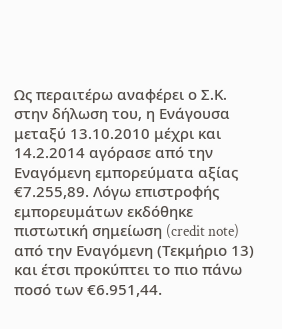Ως περαιτέρω αναφέρει ο Σ.Κ. στην δήλωση του, η Ενάγουσα μεταξύ 13.10.2010 μέχρι και 14.2.2014 αγόρασε από την Εναγόμενη εμπορεύματα αξίας €7.255,89. Λόγω επιστροφής εμπορευμάτων εκδόθηκε πιστωτική σημείωση (credit note) από την Εναγόμενη (Τεκμήριο 13) και έτσι προκύπτει το πιο πάνω ποσό των €6.951,44.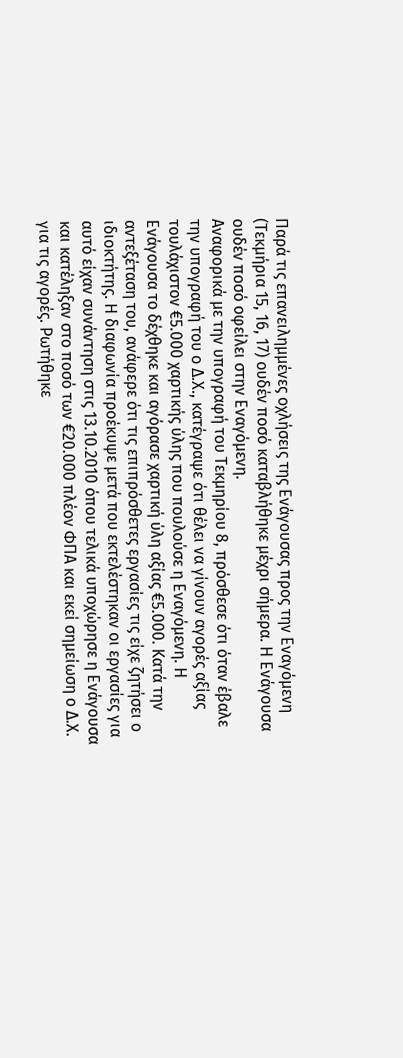Παρά τις επανειλημμένες οχλήσεις της Ενάγουσας προς την Εναγόμενη (Τεκμήρια 15, 16, 17) ουδέν ποσό καταβλήθηκε μέχρι σήμερα. Η Ενάγουσα ουδέν ποσό οφείλει στην Εναγόμενη.
Αναφορικά με την υπογραφή του Τεκμηρίου 8, πρόσθεσε ότι όταν έβαλε την υπογραφή του ο Δ.Χ., κατέγραψε ότι θέλει να γίνουν αγορές αξίας τουλάχιστον €5.000 χαρτικής ύλης που πουλούσε η Εναγόμενη. Η Ενάγουσα το δέχθηκε και αγόρασε χαρτική ύλη αξίας €5.000. Κατά την αντεξέταση του, ανάφερε ότι τις επιπρόσθετες εργασίες τις είχε ζητήσει ο ιδιοκτήτης. Η διαφωνία προέκυψε μετά που εκτελέστηκαν οι εργασίες για αυτό είχαν συνάντηση στις 13.10.2010 όπου τελικά υποχώρησε η Ενάγουσα και κατέληξαν στο ποσό των €20.000 πλέον ΦΠΑ και εκεί σημείωση ο Δ.Χ. για τις αγορές. Ρωτήθηκε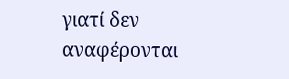γιατί δεν αναφέρονται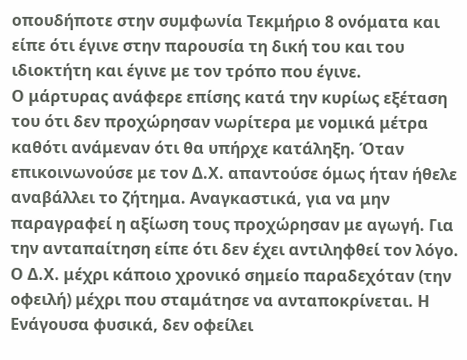οπουδήποτε στην συμφωνία Τεκμήριο 8 ονόματα και είπε ότι έγινε στην παρουσία τη δική του και του ιδιοκτήτη και έγινε με τον τρόπο που έγινε.
Ο μάρτυρας ανάφερε επίσης κατά την κυρίως εξέταση του ότι δεν προχώρησαν νωρίτερα με νομικά μέτρα καθότι ανάμεναν ότι θα υπήρχε κατάληξη. Όταν επικοινωνούσε με τον Δ.Χ. απαντούσε όμως ήταν ήθελε αναβάλλει το ζήτημα. Αναγκαστικά, για να μην παραγραφεί η αξίωση τους προχώρησαν με αγωγή. Για την ανταπαίτηση είπε ότι δεν έχει αντιληφθεί τον λόγο. Ο Δ.Χ. μέχρι κάποιο χρονικό σημείο παραδεχόταν (την οφειλή) μέχρι που σταμάτησε να ανταποκρίνεται. Η Ενάγουσα φυσικά, δεν οφείλει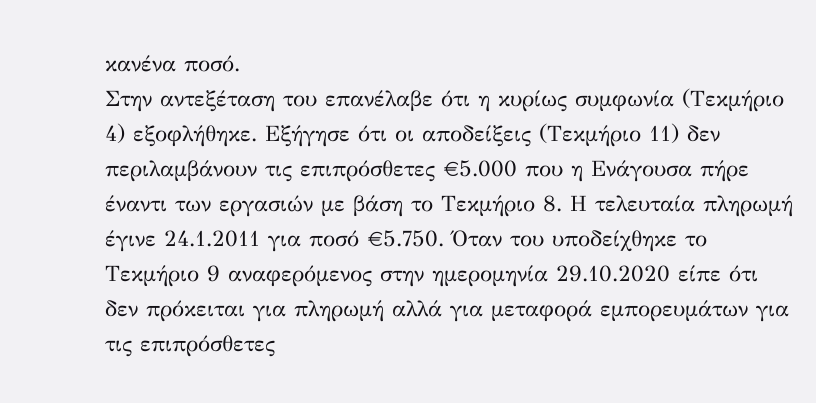κανένα ποσό.
Στην αντεξέταση του επανέλαβε ότι η κυρίως συμφωνία (Τεκμήριο 4) εξοφλήθηκε. Εξήγησε ότι οι αποδείξεις (Τεκμήριο 11) δεν περιλαμβάνουν τις επιπρόσθετες €5.000 που η Ενάγουσα πήρε έναντι των εργασιών με βάση το Τεκμήριο 8. Η τελευταία πληρωμή έγινε 24.1.2011 για ποσό €5.750. Όταν του υποδείχθηκε το Τεκμήριο 9 αναφερόμενος στην ημερομηνία 29.10.2020 είπε ότι δεν πρόκειται για πληρωμή αλλά για μεταφορά εμπορευμάτων για τις επιπρόσθετες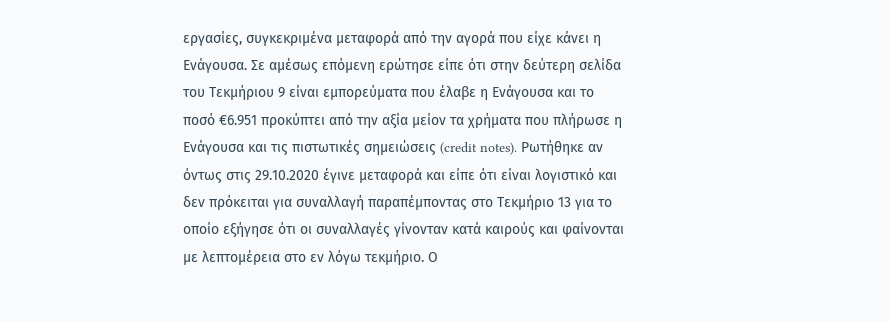εργασίες, συγκεκριμένα μεταφορά από την αγορά που είχε κάνει η Ενάγουσα. Σε αμέσως επόμενη ερώτησε είπε ότι στην δεύτερη σελίδα του Τεκμήριου 9 είναι εμπορεύματα που έλαβε η Ενάγουσα και το ποσό €6.951 προκύπτει από την αξία μείον τα χρήματα που πλήρωσε η Ενάγουσα και τις πιστωτικές σημειώσεις (credit notes). Ρωτήθηκε αν όντως στις 29.10.2020 έγινε μεταφορά και είπε ότι είναι λογιστικό και δεν πρόκειται για συναλλαγή παραπέμποντας στο Τεκμήριο 13 για το οποίο εξήγησε ότι οι συναλλαγές γίνονταν κατά καιρούς και φαίνονται με λεπτομέρεια στο εν λόγω τεκμήριο. Ο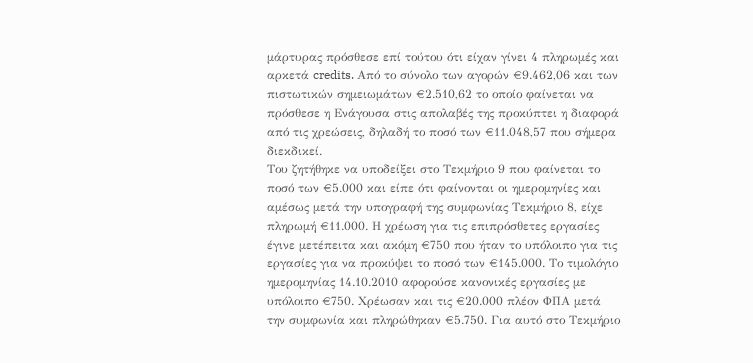μάρτυρας πρόσθεσε επί τούτου ότι είχαν γίνει 4 πληρωμές και αρκετά credits. Από το σύνολο των αγορών €9.462,06 και των πιστωτικών σημειωμάτων €2.510,62 το οποίο φαίνεται να πρόσθεσε η Ενάγουσα στις απολαβές της προκύπτει η διαφορά από τις χρεώσεις, δηλαδή το ποσό των €11.048,57 που σήμερα διεκδικεί.
Του ζητήθηκε να υποδείξει στο Τεκμήριο 9 που φαίνεται το ποσό των €5.000 και είπε ότι φαίνονται οι ημερομηνίες και αμέσως μετά την υπογραφή της συμφωνίας Τεκμήριο 8, είχε πληρωμή €11.000. Η χρέωση για τις επιπρόσθετες εργασίες έγινε μετέπειτα και ακόμη €750 που ήταν το υπόλοιπο για τις εργασίες για να προκύψει το ποσό των €145.000. Το τιμολόγιο ημερομηνίας 14.10.2010 αφορούσε κανονικές εργασίες με υπόλοιπο €750. Χρέωσαν και τις €20.000 πλέον ΦΠΑ μετά την συμφωνία και πληρώθηκαν €5.750. Για αυτό στο Τεκμήριο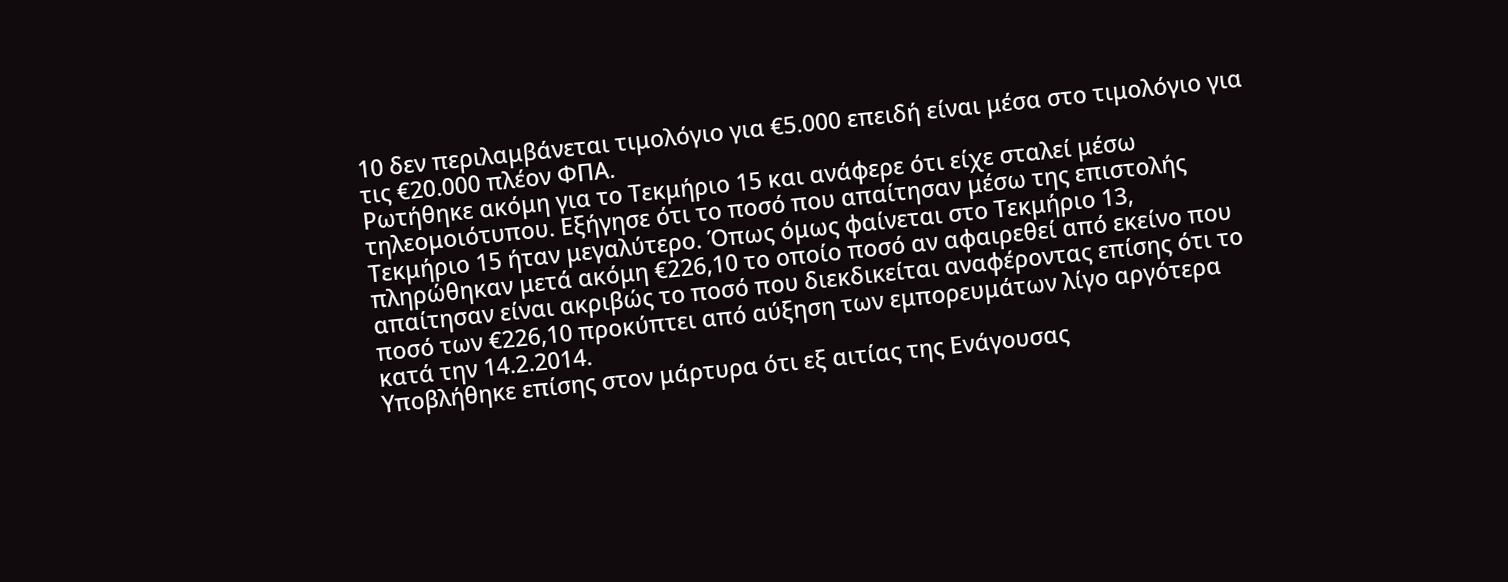10 δεν περιλαμβάνεται τιμολόγιο για €5.000 επειδή είναι μέσα στο τιμολόγιο για τις €20.000 πλέον ΦΠΑ.
Ρωτήθηκε ακόμη για το Τεκμήριο 15 και ανάφερε ότι είχε σταλεί μέσω τηλεομοιότυπου. Εξήγησε ότι το ποσό που απαίτησαν μέσω της επιστολής Τεκμήριο 15 ήταν μεγαλύτερο. Όπως όμως φαίνεται στο Τεκμήριο 13, πληρώθηκαν μετά ακόμη €226,10 το οποίο ποσό αν αφαιρεθεί από εκείνο που απαίτησαν είναι ακριβώς το ποσό που διεκδικείται αναφέροντας επίσης ότι το ποσό των €226,10 προκύπτει από αύξηση των εμπορευμάτων λίγο αργότερα κατά την 14.2.2014.
Υποβλήθηκε επίσης στον μάρτυρα ότι εξ αιτίας της Ενάγουσας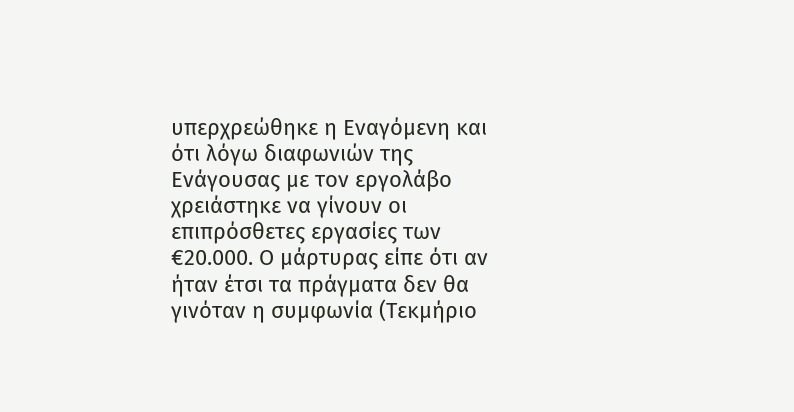υπερχρεώθηκε η Εναγόμενη και ότι λόγω διαφωνιών της Ενάγουσας με τον εργολάβο χρειάστηκε να γίνουν οι επιπρόσθετες εργασίες των €20.000. Ο μάρτυρας είπε ότι αν ήταν έτσι τα πράγματα δεν θα γινόταν η συμφωνία (Τεκμήριο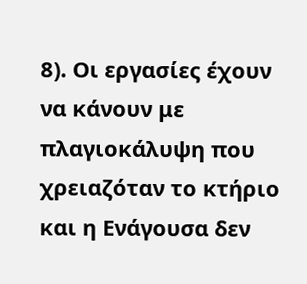8). Οι εργασίες έχουν να κάνουν με πλαγιοκάλυψη που χρειαζόταν το κτήριο και η Ενάγουσα δεν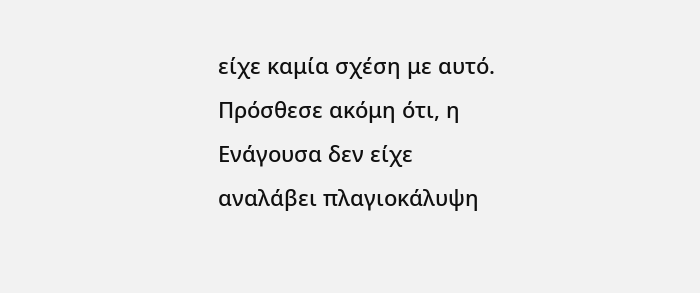είχε καμία σχέση με αυτό. Πρόσθεσε ακόμη ότι, η Ενάγουσα δεν είχε αναλάβει πλαγιοκάλυψη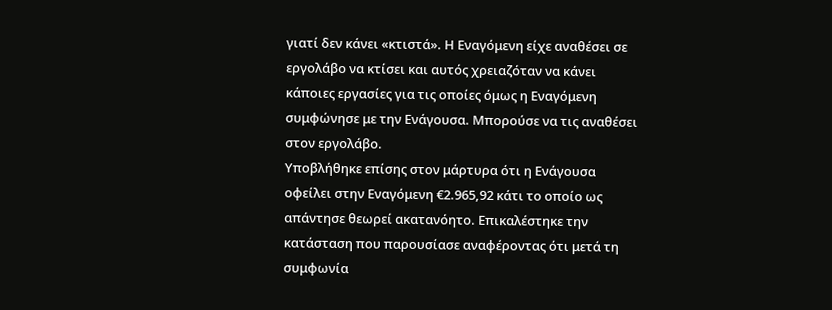γιατί δεν κάνει «κτιστά». Η Εναγόμενη είχε αναθέσει σε εργολάβο να κτίσει και αυτός χρειαζόταν να κάνει κάποιες εργασίες για τις οποίες όμως η Εναγόμενη συμφώνησε με την Ενάγουσα. Μπορούσε να τις αναθέσει στον εργολάβο.
Υποβλήθηκε επίσης στον μάρτυρα ότι η Ενάγουσα οφείλει στην Εναγόμενη €2.965,92 κάτι το οποίο ως απάντησε θεωρεί ακατανόητο. Επικαλέστηκε την κατάσταση που παρουσίασε αναφέροντας ότι μετά τη συμφωνία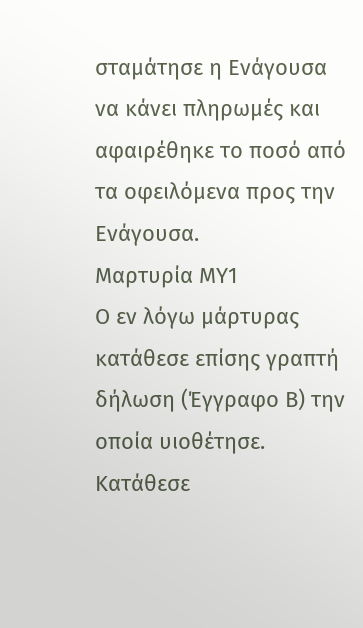σταμάτησε η Ενάγουσα να κάνει πληρωμές και αφαιρέθηκε το ποσό από τα οφειλόμενα προς την Ενάγουσα.
Μαρτυρία ΜΥ1
Ο εν λόγω μάρτυρας κατάθεσε επίσης γραπτή δήλωση (Έγγραφο Β) την οποία υιοθέτησε. Κατάθεσε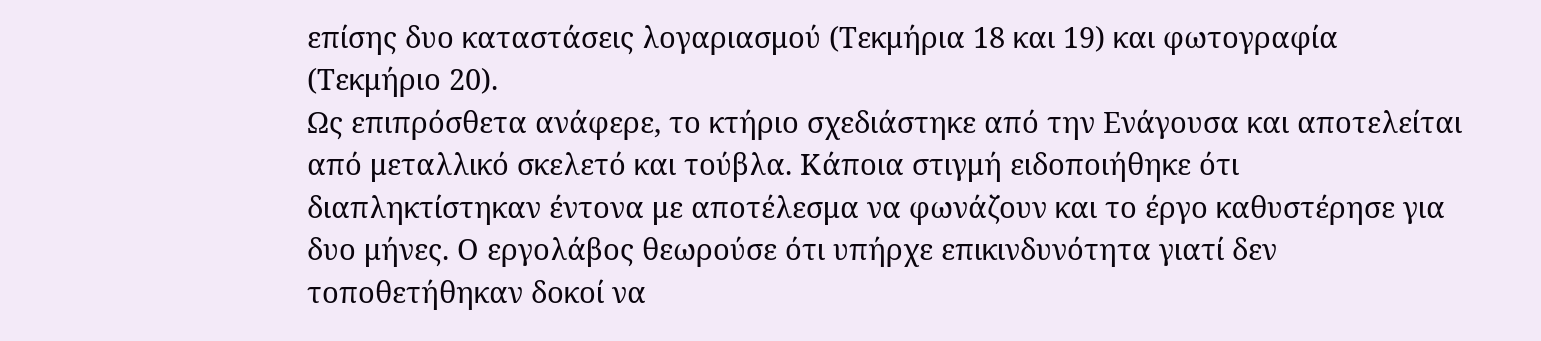επίσης δυο καταστάσεις λογαριασμού (Τεκμήρια 18 και 19) και φωτογραφία (Τεκμήριο 20).
Ως επιπρόσθετα ανάφερε, το κτήριο σχεδιάστηκε από την Ενάγουσα και αποτελείται από μεταλλικό σκελετό και τούβλα. Κάποια στιγμή ειδοποιήθηκε ότι διαπληκτίστηκαν έντονα με αποτέλεσμα να φωνάζουν και το έργο καθυστέρησε για δυο μήνες. Ο εργολάβος θεωρούσε ότι υπήρχε επικινδυνότητα γιατί δεν τοποθετήθηκαν δοκοί να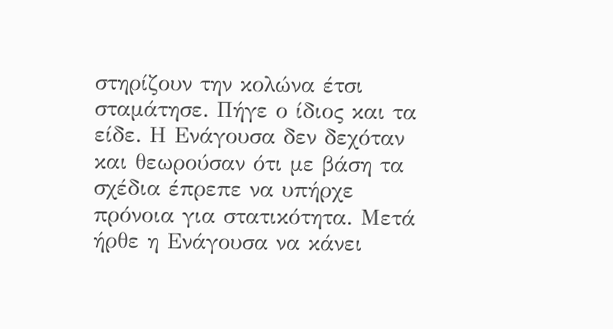στηρίζουν την κολώνα έτσι σταμάτησε. Πήγε ο ίδιος και τα είδε. Η Ενάγουσα δεν δεχόταν και θεωρούσαν ότι με βάση τα σχέδια έπρεπε να υπήρχε πρόνοια για στατικότητα. Μετά ήρθε η Ενάγουσα να κάνει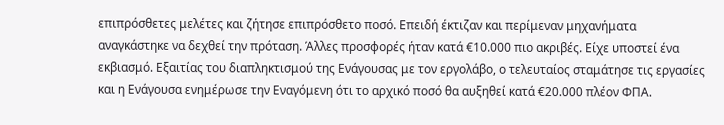επιπρόσθετες μελέτες και ζήτησε επιπρόσθετο ποσό. Επειδή έκτιζαν και περίμεναν μηχανήματα αναγκάστηκε να δεχθεί την πρόταση. Άλλες προσφορές ήταν κατά €10.000 πιο ακριβές. Είχε υποστεί ένα εκβιασμό. Εξαιτίας του διαπληκτισμού της Ενάγουσας με τον εργολάβο, ο τελευταίος σταμάτησε τις εργασίες και η Ενάγουσα ενημέρωσε την Εναγόμενη ότι το αρχικό ποσό θα αυξηθεί κατά €20.000 πλέον ΦΠΑ.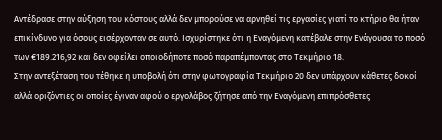Αντέδρασε στην αύξηση του κόστους αλλά δεν μπορούσε να αρνηθεί τις εργασίες γιατί το κτήριο θα ήταν επικίνδυνο για όσους εισέρχονταν σε αυτό. Ισχυρίστηκε ότι η Εναγόμενη κατέβαλε στην Ενάγουσα το ποσό των €189.216,92 και δεν οφείλει οποιοδήποτε ποσό παραπέμποντας στο Τεκμήριο 18.
Στην αντεξέταση του τέθηκε η υποβολή ότι στην φωτογραφία Τεκμήριο 20 δεν υπάρχουν κάθετες δοκοί αλλά οριζόντιες οι οποίες έγιναν αφού ο εργολάβος ζήτησε από την Εναγόμενη επιπρόσθετες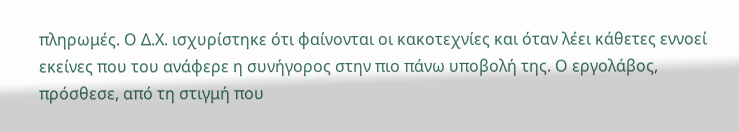πληρωμές. Ο Δ.Χ. ισχυρίστηκε ότι φαίνονται οι κακοτεχνίες και όταν λέει κάθετες εννοεί εκείνες που του ανάφερε η συνήγορος στην πιο πάνω υποβολή της. Ο εργολάβος, πρόσθεσε, από τη στιγμή που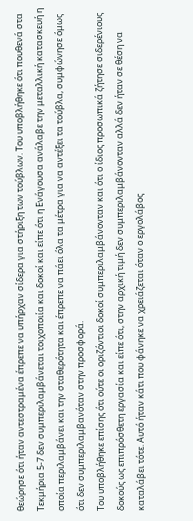θεώρησε ότι ήταν αντεστραμένα έπρεπε να υπήρχαν σίδερα για στήριξη των τούβλων. Του υποβλήθηκε ότι πουθενά στα Τεκμήρια 5-7 δεν συμπεριλαμβάνεται τοιχοποιία και δοκοί και είπε ότι η Ενάγουσα ανάλαβε την μεταλλική κατασκευή η οποία περιλαμβάνει και την σταθερότητα και έπρεπε να πάει όλα τα μέτρα για να αντέξει τα τούβλα, συμφώνησε όμως ότι δεν συμπεριλαμβανόταν στην προσφορά.
Του υποβλήθηκε επίσης ότι ούτε οι οριζόντιοι δοκοί συμπεριλαμβάνονταν και ότι ο ίδιος προσωπικά ζήτησε σιδερένιους δοκούς ως επιπρόσθετη εργασία και είπε ότι, στην αρχική τιμή δεν συμπεριλαμβάνονταν αλλά δεν ήταν σε θέση να καταλάβει τότε. Αυτό ήταν κάτι που φάνηκε να χρειάζεται όταν ο εργολάβος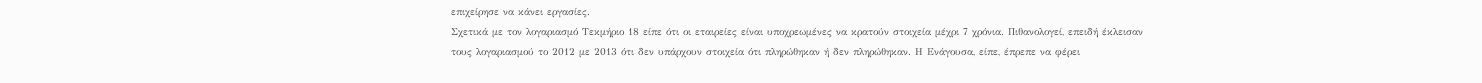επιχείρησε να κάνει εργασίες.
Σχετικά με τον λογαριασμό Τεκμήριο 18 είπε ότι οι εταιρείες είναι υποχρεωμένες να κρατούν στοιχεία μέχρι 7 χρόνια. Πιθανολογεί, επειδή έκλεισαν τους λογαριασμού το 2012 με 2013 ότι δεν υπάρχουν στοιχεία ότι πληρώθηκαν ή δεν πληρώθηκαν. Η Ενάγουσα, είπε, έπρεπε να φέρει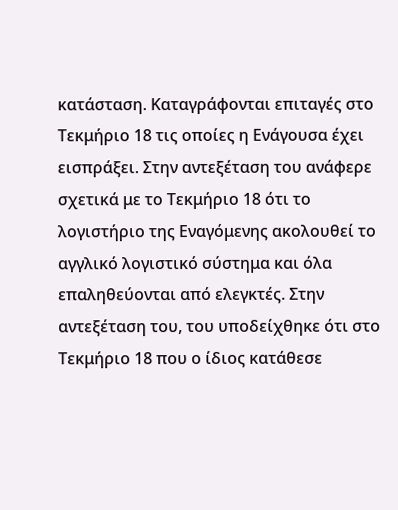κατάσταση. Καταγράφονται επιταγές στο Τεκμήριο 18 τις οποίες η Ενάγουσα έχει εισπράξει. Στην αντεξέταση του ανάφερε σχετικά με το Τεκμήριο 18 ότι το λογιστήριο της Εναγόμενης ακολουθεί το αγγλικό λογιστικό σύστημα και όλα επαληθεύονται από ελεγκτές. Στην αντεξέταση του, του υποδείχθηκε ότι στο Τεκμήριο 18 που ο ίδιος κατάθεσε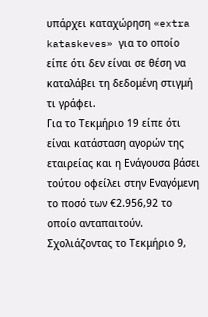υπάρχει καταχώρηση «extra kataskeves» για το οποίο είπε ότι δεν είναι σε θέση να καταλάβει τη δεδομένη στιγμή τι γράφει.
Για το Τεκμήριο 19 είπε ότι είναι κατάσταση αγορών της εταιρείας και η Ενάγουσα βάσει τούτου οφείλει στην Εναγόμενη το ποσό των €2.956,92 το οποίο ανταπαιτούν. Σχολιάζοντας το Τεκμήριο 9,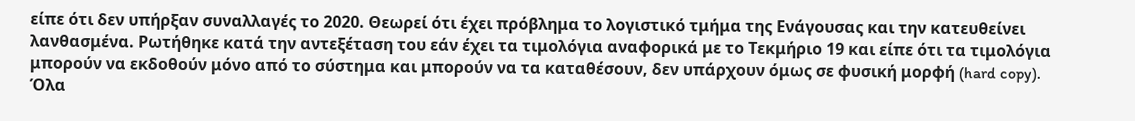είπε ότι δεν υπήρξαν συναλλαγές το 2020. Θεωρεί ότι έχει πρόβλημα το λογιστικό τμήμα της Ενάγουσας και την κατευθείνει λανθασμένα. Ρωτήθηκε κατά την αντεξέταση του εάν έχει τα τιμολόγια αναφορικά με το Τεκμήριο 19 και είπε ότι τα τιμολόγια μπορούν να εκδοθούν μόνο από το σύστημα και μπορούν να τα καταθέσουν, δεν υπάρχουν όμως σε φυσική μορφή (hard copy). Όλα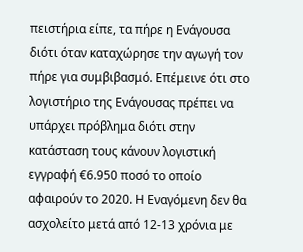πειστήρια είπε, τα πήρε η Ενάγουσα διότι όταν καταχώρησε την αγωγή τον πήρε για συμβιβασμό. Επέμεινε ότι στο λογιστήριο της Ενάγουσας πρέπει να υπάρχει πρόβλημα διότι στην κατάσταση τους κάνουν λογιστική εγγραφή €6.950 ποσό το οποίο αφαιρούν το 2020. Η Εναγόμενη δεν θα ασχολείτο μετά από 12-13 χρόνια με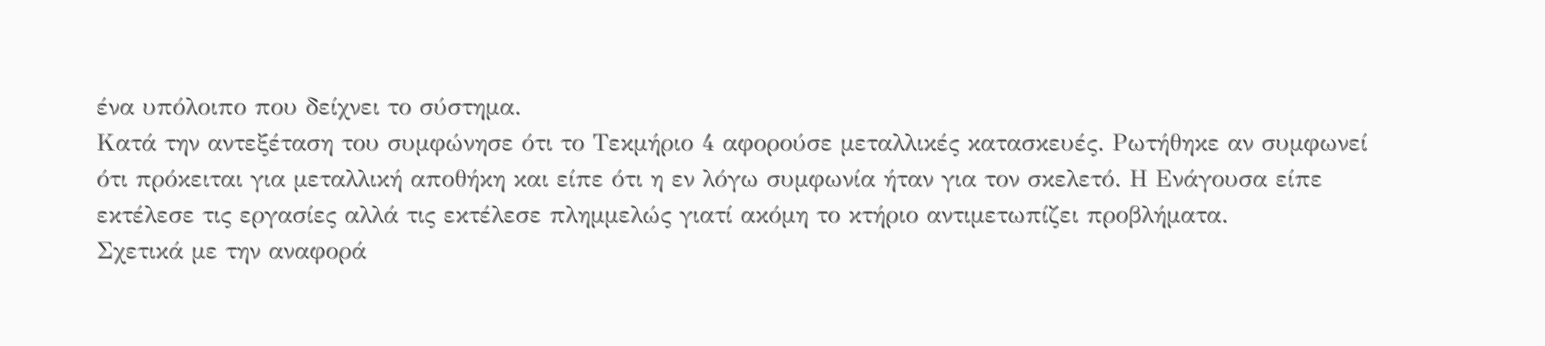ένα υπόλοιπο που δείχνει το σύστημα.
Κατά την αντεξέταση του συμφώνησε ότι το Τεκμήριο 4 αφορούσε μεταλλικές κατασκευές. Ρωτήθηκε αν συμφωνεί ότι πρόκειται για μεταλλική αποθήκη και είπε ότι η εν λόγω συμφωνία ήταν για τον σκελετό. Η Ενάγουσα είπε εκτέλεσε τις εργασίες αλλά τις εκτέλεσε πλημμελώς γιατί ακόμη το κτήριο αντιμετωπίζει προβλήματα.
Σχετικά με την αναφορά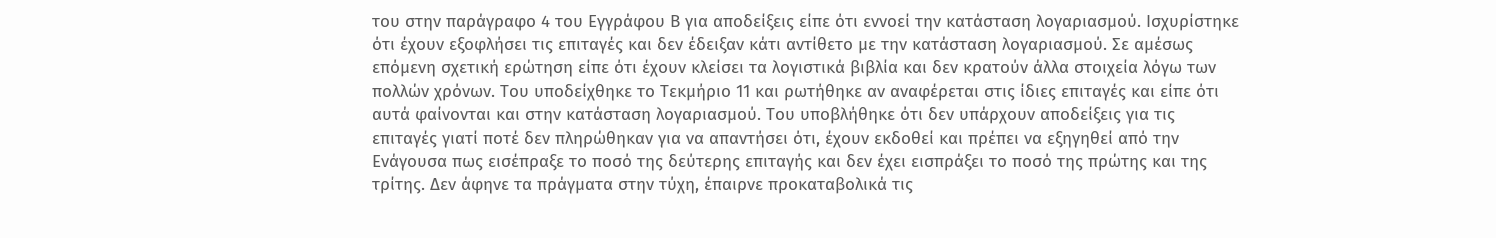του στην παράγραφο 4 του Εγγράφου Β για αποδείξεις είπε ότι εννοεί την κατάσταση λογαριασμού. Ισχυρίστηκε ότι έχουν εξοφλήσει τις επιταγές και δεν έδειξαν κάτι αντίθετο με την κατάσταση λογαριασμού. Σε αμέσως επόμενη σχετική ερώτηση είπε ότι έχουν κλείσει τα λογιστικά βιβλία και δεν κρατούν άλλα στοιχεία λόγω των πολλών χρόνων. Του υποδείχθηκε το Τεκμήριο 11 και ρωτήθηκε αν αναφέρεται στις ίδιες επιταγές και είπε ότι αυτά φαίνονται και στην κατάσταση λογαριασμού. Του υποβλήθηκε ότι δεν υπάρχουν αποδείξεις για τις επιταγές γιατί ποτέ δεν πληρώθηκαν για να απαντήσει ότι, έχουν εκδοθεί και πρέπει να εξηγηθεί από την Ενάγουσα πως εισέπραξε το ποσό της δεύτερης επιταγής και δεν έχει εισπράξει το ποσό της πρώτης και της τρίτης. Δεν άφηνε τα πράγματα στην τύχη, έπαιρνε προκαταβολικά τις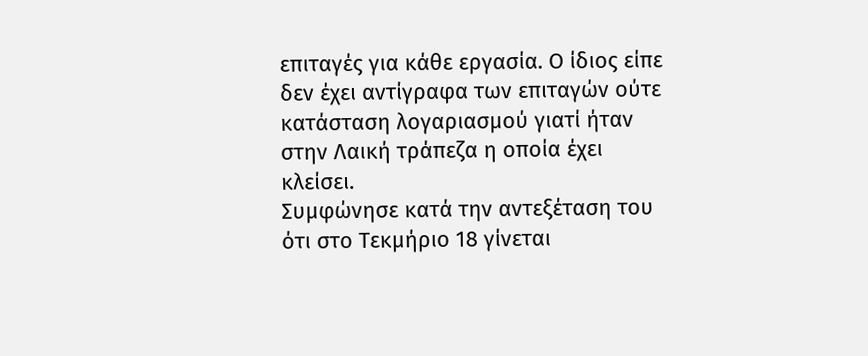επιταγές για κάθε εργασία. Ο ίδιος είπε δεν έχει αντίγραφα των επιταγών ούτε κατάσταση λογαριασμού γιατί ήταν στην Λαική τράπεζα η οποία έχει κλείσει.
Συμφώνησε κατά την αντεξέταση του ότι στο Τεκμήριο 18 γίνεται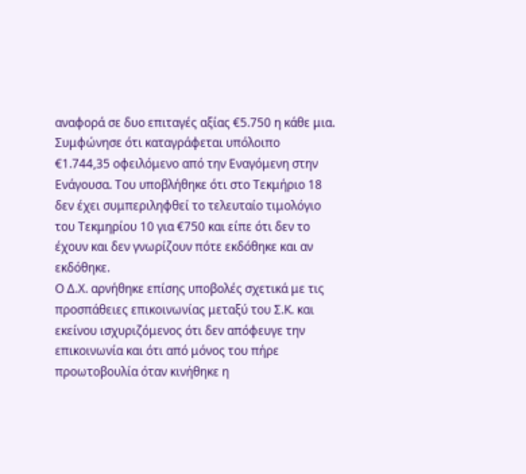αναφορά σε δυο επιταγές αξίας €5.750 η κάθε μια. Συμφώνησε ότι καταγράφεται υπόλοιπο €1.744,35 οφειλόμενο από την Εναγόμενη στην Ενάγουσα. Του υποβλήθηκε ότι στο Τεκμήριο 18 δεν έχει συμπεριληφθεί το τελευταίο τιμολόγιο του Τεκμηρίου 10 για €750 και είπε ότι δεν το έχουν και δεν γνωρίζουν πότε εκδόθηκε και αν εκδόθηκε.
Ο Δ.Χ. αρνήθηκε επίσης υποβολές σχετικά με τις προσπάθειες επικοινωνίας μεταξύ του Σ.Κ. και εκείνου ισχυριζόμενος ότι δεν απόφευγε την επικοινωνία και ότι από μόνος του πήρε προωτοβουλία όταν κινήθηκε η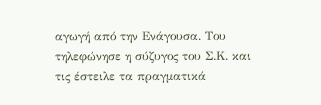αγωγή από την Ενάγουσα. Του τηλεφώνησε η σύζυγος του Σ.Κ. και τις έστειλε τα πραγματικά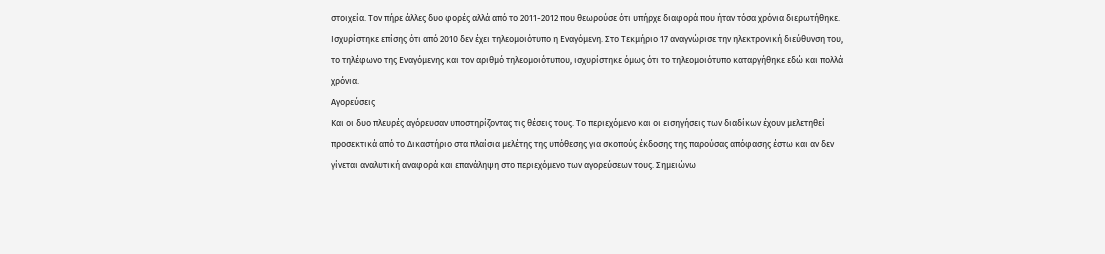στοιχεία. Τον πήρε άλλες δυο φορές αλλά από το 2011-2012 που θεωρούσε ότι υπήρχε διαφορά που ήταν τόσα χρόνια διερωτήθηκε. Ισχυρίστηκε επίσης ότι από 2010 δεν έχει τηλεομοιότυπο η Εναγόμενη. Στο Τεκμήριο 17 αναγνώρισε την ηλεκτρονική διεύθυνση του, το τηλέφωνο της Εναγόμενης και τον αριθμό τηλεομοιότυπου, ισχυρίστηκε όμως ότι το τηλεομοιότυπο καταργήθηκε εδώ και πολλά χρόνια.
Αγορεύσεις
Και οι δυο πλευρές αγόρευσαν υποστηρίζοντας τις θέσεις τους. Το περιεχόμενο και οι εισηγήσεις των διαδίκων έχουν μελετηθεί προσεκτικά από το Δικαστήριο στα πλαίσια μελέτης της υπόθεσης για σκοπούς έκδοσης της παρούσας απόφασης έστω και αν δεν γίνεται αναλυτική αναφορά και επανάληψη στο περιεχόμενο των αγορεύσεων τους. Σημειώνω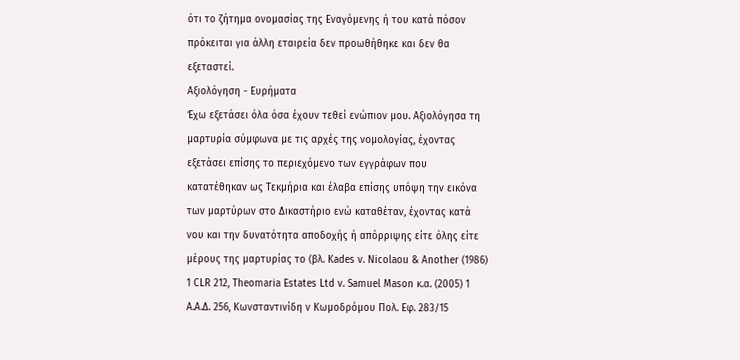ότι το ζήτημα ονομασίας της Εναγόμενης ή του κατά πόσον πρόκειται για άλλη εταιρεία δεν προωθήθηκε και δεν θα εξεταστεί.
Αξιολόγηση - Ευρήματα
Έχω εξετάσει όλα όσα έχουν τεθεί ενώπιον μου. Αξιολόγησα τη μαρτυρία σύμφωνα με τις αρχές της νομολογίας, έχοντας εξετάσει επίσης το περιεχόμενο των εγγράφων που κατατέθηκαν ως Τεκμήρια και έλαβα επίσης υπόψη την εικόνα των μαρτύρων στο Δικαστήριο ενώ καταθέταν, έχοντας κατά νου και την δυνατότητα αποδοχής ή απόρριψης είτε όλης είτε μέρους της μαρτυρίας το (βλ. Kades v. Nicolaou & Another (1986) 1 CLR 212, Theomaria Estates Ltd v. Samuel Mason κ.α. (2005) 1 A.A.Δ. 256, Κωνσταντινίδη ν Κωμοδρόμου Πολ. Εφ. 283/15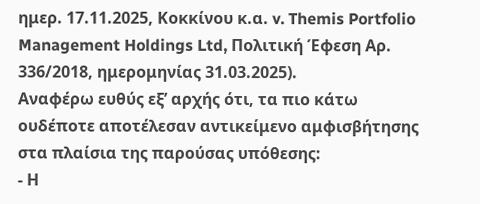ημερ. 17.11.2025, Κοκκίνου κ.α. v. Themis Portfolio Management Holdings Ltd, Πολιτική Έφεση Αρ. 336/2018, ημερομηνίας 31.03.2025).
Αναφέρω ευθύς εξ’ αρχής ότι, τα πιο κάτω ουδέποτε αποτέλεσαν αντικείμενο αμφισβήτησης στα πλαίσια της παρούσας υπόθεσης:
- Η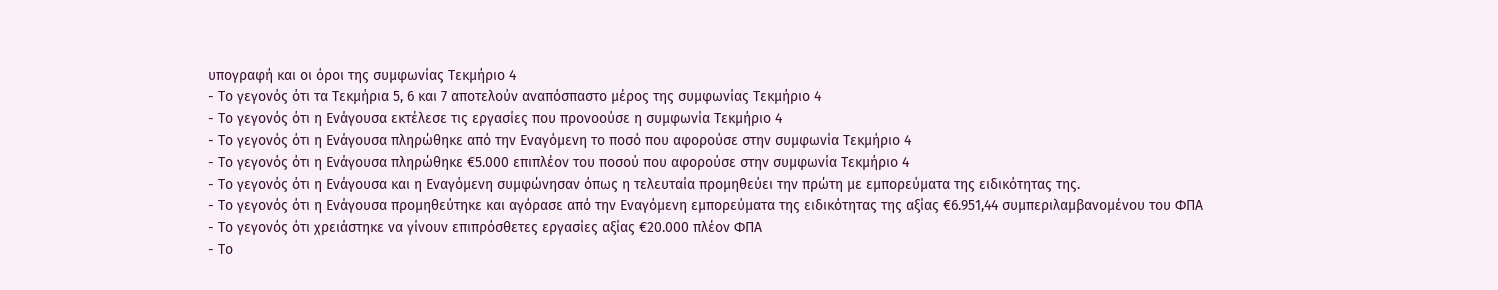υπογραφή και οι όροι της συμφωνίας Τεκμήριο 4
- Το γεγονός ότι τα Τεκμήρια 5, 6 και 7 αποτελούν αναπόσπαστο μέρος της συμφωνίας Τεκμήριο 4
- Το γεγονός ότι η Ενάγουσα εκτέλεσε τις εργασίες που προνοούσε η συμφωνία Τεκμήριο 4
- Το γεγονός ότι η Ενάγουσα πληρώθηκε από την Εναγόμενη το ποσό που αφορούσε στην συμφωνία Τεκμήριο 4
- Το γεγονός ότι η Ενάγουσα πληρώθηκε €5.000 επιπλέον του ποσού που αφορούσε στην συμφωνία Τεκμήριο 4
- Το γεγονός ότι η Ενάγουσα και η Εναγόμενη συμφώνησαν όπως η τελευταία προμηθεύει την πρώτη με εμπορεύματα της ειδικότητας της.
- Το γεγονός ότι η Ενάγουσα προμηθεύτηκε και αγόρασε από την Εναγόμενη εμπορεύματα της ειδικότητας της αξίας €6.951,44 συμπεριλαμβανομένου του ΦΠΑ
- Το γεγονός ότι χρειάστηκε να γίνουν επιπρόσθετες εργασίες αξίας €20.000 πλέον ΦΠΑ
- Το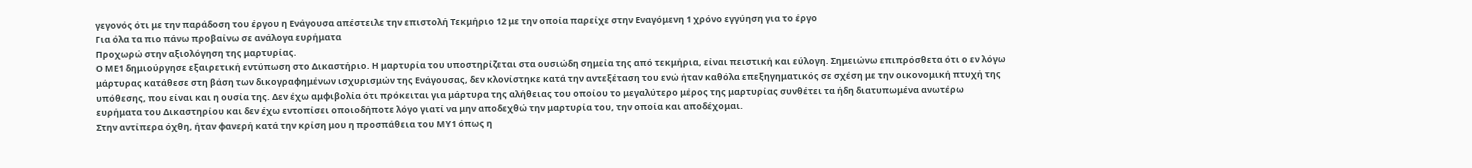γεγονός ότι με την παράδοση του έργου η Ενάγουσα απέστειλε την επιστολή Τεκμήριο 12 με την οποία παρείχε στην Εναγόμενη 1 χρόνο εγγύηση για το έργο
Για όλα τα πιο πάνω προβαίνω σε ανάλογα ευρήματα
Προχωρώ στην αξιολόγηση της μαρτυρίας.
Ο ΜΕ1 δημιούργησε εξαιρετική εντύπωση στο Δικαστήριο. Η μαρτυρία του υποστηρίζεται στα ουσιώδη σημεία της από τεκμήρια, είναι πειστική και εύλογη. Σημειώνω επιπρόσθετα ότι ο εν λόγω μάρτυρας κατάθεσε στη βάση των δικογραφημένων ισχυρισμών της Ενάγουσας, δεν κλονίστηκε κατά την αντεξέταση του ενώ ήταν καθόλα επεξηγηματικός σε σχέση με την οικονομική πτυχή της υπόθεσης, που είναι και η ουσία της. Δεν έχω αμφιβολία ότι πρόκειται για μάρτυρα της αλήθειας του οποίου το μεγαλύτερο μέρος της μαρτυρίας συνθέτει τα ήδη διατυπωμένα ανωτέρω ευρήματα του Δικαστηρίου και δεν έχω εντοπίσει οποιοδήποτε λόγο γιατί να μην αποδεχθώ την μαρτυρία του, την οποία και αποδέχομαι.
Στην αντίπερα όχθη, ήταν φανερή κατά την κρίση μου η προσπάθεια του ΜΥ1 όπως η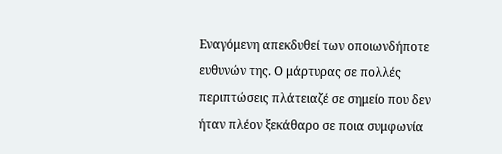Εναγόμενη απεκδυθεί των οποιωνδήποτε ευθυνών της. Ο μάρτυρας σε πολλές περιπτώσεις πλάτειαζέ σε σημείο που δεν ήταν πλέον ξεκάθαρο σε ποια συμφωνία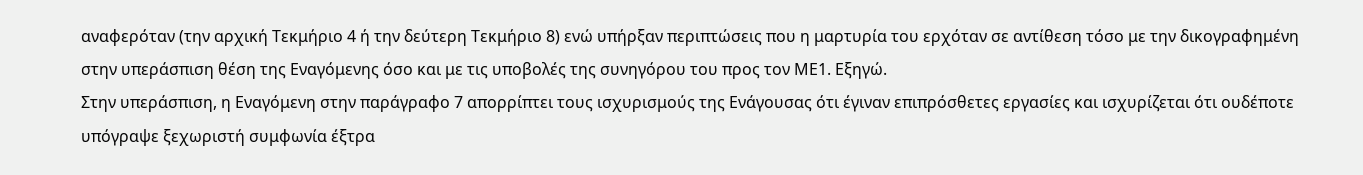αναφερόταν (την αρχική Τεκμήριο 4 ή την δεύτερη Τεκμήριο 8) ενώ υπήρξαν περιπτώσεις που η μαρτυρία του ερχόταν σε αντίθεση τόσο με την δικογραφημένη στην υπεράσπιση θέση της Εναγόμενης όσο και με τις υποβολές της συνηγόρου του προς τον ΜΕ1. Εξηγώ.
Στην υπεράσπιση, η Εναγόμενη στην παράγραφο 7 απορρίπτει τους ισχυρισμούς της Ενάγουσας ότι έγιναν επιπρόσθετες εργασίες και ισχυρίζεται ότι ουδέποτε υπόγραψε ξεχωριστή συμφωνία έξτρα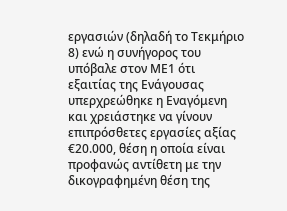εργασιών (δηλαδή το Τεκμήριο 8) ενώ η συνήγορος του υπόβαλε στον ΜΕ1 ότι εξαιτίας της Ενάγουσας υπερχρεώθηκε η Εναγόμενη και χρειάστηκε να γίνουν επιπρόσθετες εργασίες αξίας €20.000, θέση η οποία είναι προφανώς αντίθετη με την δικογραφημένη θέση της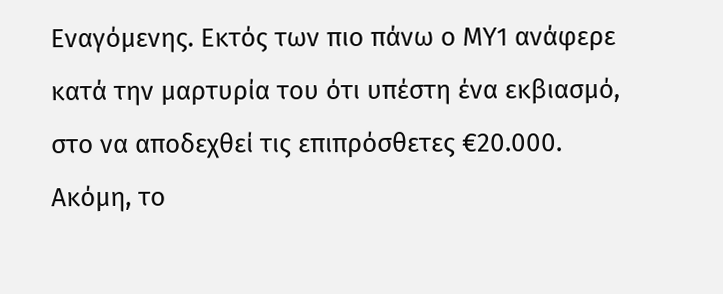Εναγόμενης. Εκτός των πιο πάνω ο ΜΥ1 ανάφερε κατά την μαρτυρία του ότι υπέστη ένα εκβιασμό, στο να αποδεχθεί τις επιπρόσθετες €20.000.
Ακόμη, το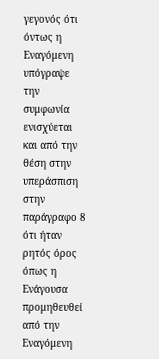γεγονός ότι όντως η Εναγόμενη υπόγραψε την συμφωνία ενισχύεται και από την θέση στην υπεράσπιση στην παράγραφο 8 ότι ήταν ρητός όρος όπως η Ενάγουσα προμηθευθεί από την Εναγόμενη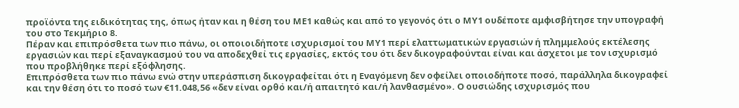προϊόντα της ειδικότητας της, όπως ήταν και η θέση του ΜΕ1 καθώς και από το γεγονός ότι ο ΜΥ1 ουδέποτε αμφισβήτησε την υπογραφή του στο Τεκμήριο 8.
Πέραν και επιπρόσθετα των πιο πάνω, οι οποιοιδήποτε ισχυρισμοί του ΜΥ1 περί ελαττωματικών εργασιών ή πλημμελούς εκτέλεσης εργασιών και περί εξαναγκασμού του να αποδεχθεί τις εργασίες, εκτός του ότι δεν δικογραφούνται είναι και άσχετοι με τον ισχυρισμό που προβλήθηκε περί εξόφλησης.
Επιπρόσθετα των πιο πάνω ενώ στην υπεράσπιση δικογραφείται ότι η Εναγόμενη δεν οφείλει οποιοδήποτε ποσό, παράλληλα δικογραφεί και την θέση ότι το ποσό των €11.048,56 «δεν είναι ορθό και/ή απαιτητό και/ή λανθασμένο». Ο ουσιώδης ισχυρισμός που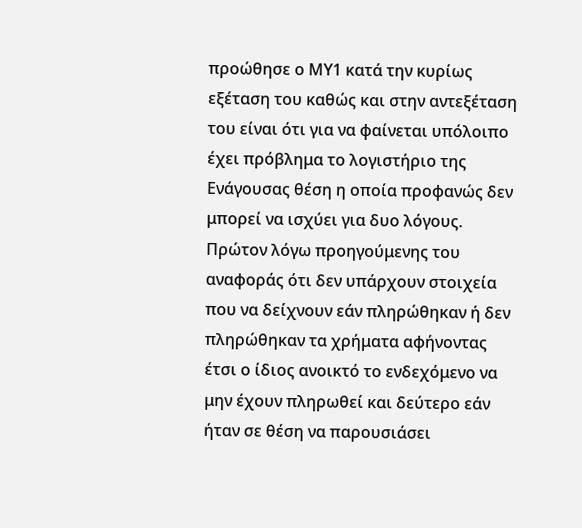προώθησε ο ΜΥ1 κατά την κυρίως εξέταση του καθώς και στην αντεξέταση του είναι ότι για να φαίνεται υπόλοιπο έχει πρόβλημα το λογιστήριο της Ενάγουσας θέση η οποία προφανώς δεν μπορεί να ισχύει για δυο λόγους. Πρώτον λόγω προηγούμενης του αναφοράς ότι δεν υπάρχουν στοιχεία που να δείχνουν εάν πληρώθηκαν ή δεν πληρώθηκαν τα χρήματα αφήνοντας έτσι ο ίδιος ανοικτό το ενδεχόμενο να μην έχουν πληρωθεί και δεύτερο εάν ήταν σε θέση να παρουσιάσει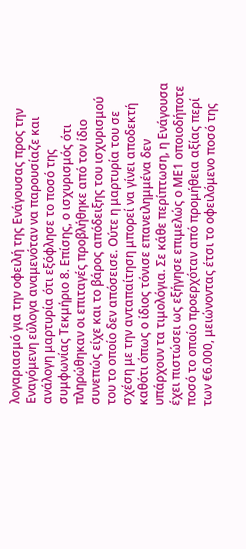λογαριασμό για την οφειλή της Ενάγουσας προς την Εναγόμενη εύλογα αναμενόταν να παρουσίαζε και ανάλογη μαρτυρία ότι εξόφλησε το ποσό της συμφωνίας Τεκμήριο 8. Επίσης, ο ισχυρισμός ότι πληρώθηκαν οι επιταγές προβλήθηκε από τον ίδιο συνεπώς είχε και το βάρος απόδειξης του ισχυρισμού του το οποίο δεν απόσεισε. Ούτε η μαρτυρία του σε σχέση με την ανταπαίτηση μπορεί να γίνει αποδεκτή καθότι όπως ο ίδιος τόνισε επανειλημμένα δεν υπάρχουν τα τιμολόγια. Σε κάθε περίπτωση, η Ενάγουσα έχει πιστώσει ως εξήγησε επιμελώς ο ΜΕ1 οποιοδήποτε ποσό το οποίο προερχόταν από προμήθεια αξίας περί των €6.000, μειώνοντας έτσι το οφειλόμενο ποσό της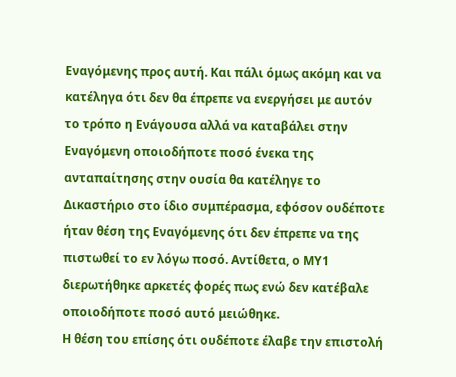Εναγόμενης προς αυτή. Και πάλι όμως ακόμη και να κατέληγα ότι δεν θα έπρεπε να ενεργήσει με αυτόν το τρόπο η Ενάγουσα αλλά να καταβάλει στην Εναγόμενη οποιοδήποτε ποσό ένεκα της ανταπαίτησης στην ουσία θα κατέληγε το Δικαστήριο στο ίδιο συμπέρασμα, εφόσον ουδέποτε ήταν θέση της Εναγόμενης ότι δεν έπρεπε να της πιστωθεί το εν λόγω ποσό. Αντίθετα, ο ΜΥ1 διερωτήθηκε αρκετές φορές πως ενώ δεν κατέβαλε οποιοδήποτε ποσό αυτό μειώθηκε.
Η θέση του επίσης ότι ουδέποτε έλαβε την επιστολή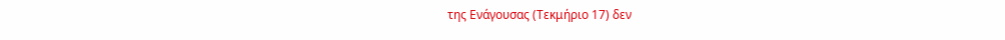της Ενάγουσας (Τεκμήριο 17) δεν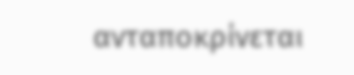ανταποκρίνεται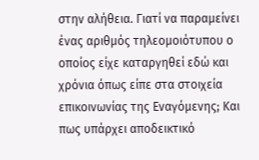στην αλήθεια. Γιατί να παραμείνει ένας αριθμός τηλεομοιότυπου ο οποίος είχε καταργηθεί εδώ και χρόνια όπως είπε στα στοιχεία επικοινωνίας της Εναγόμενης; Και πως υπάρχει αποδεικτικό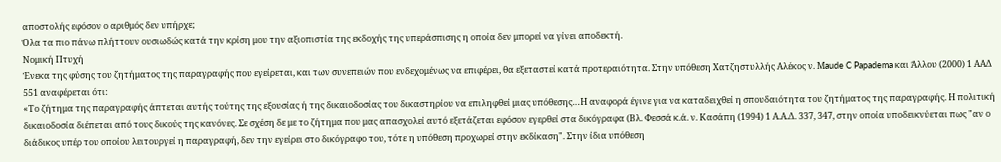αποστολής εφόσον ο αριθμός δεν υπήρχε;
Όλα τα πιο πάνω πλήττουν ουσιωδώς κατά την κρίση μου την αξιοπιστία της εκδοχής της υπεράσπισης η οποία δεν μπορεί να γίνει αποδεκτή.
Νομική Πτυχή
Ένεκα της φύσης του ζητήματος της παραγραφής που εγείρεται, και των συνεπειών που ενδεχομένως να επιφέρει, θα εξεταστεί κατά προτεραιότητα. Στην υπόθεση Xατζηστυλλής Αλέκος ν. Μaude C Papadema και Άλλου (2000) 1 ΑΑΔ 551 αναφέρεται ότι:
«Το ζήτημα της παραγραφής άπτεται αυτής τούτης της εξουσίας ή της δικαιοδοσίας του δικαστηρίου να επιληφθεί μιας υπόθεσης…Η αναφορά έγινε για να καταδειχθεί η σπουδαιότητα του ζητήματος της παραγραφής. Η πολιτική δικαιοδοσία διέπεται από τους δικούς της κανόνες. Σε σχέση δε με το ζήτημα που μας απασχολεί αυτό εξετάζεται εφόσον εγερθεί στα δικόγραφα (Βλ. Φεσσά κ.ά. ν. Κασάπη (1994) 1 Α.Α.Δ. 337, 347, στην οποία υποδεικνύεται πως "αν ο διάδικος υπέρ του οποίου λειτουργεί η παραγραφή, δεν την εγείρει στο δικόγραφο του, τότε η υπόθεση προχωρεί στην εκδίκαση". Στην ίδια υπόθεση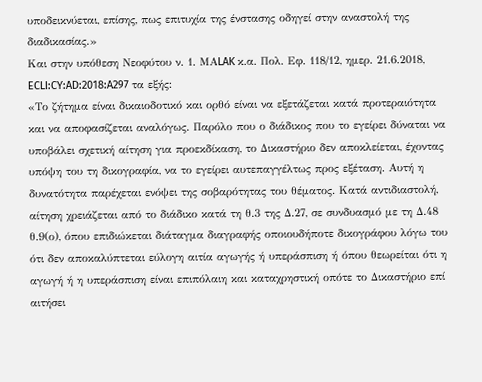υποδεικνύεται, επίσης, πως επιτυχία της ένστασης οδηγεί στην αναστολή της διαδικασίας.»
Και στην υπόθεση Νεοφύτου ν. 1. ΜΑLAK κ.α. Πολ. Εφ. 118/12, ημερ. 21.6.2018, ECLI:CY:AD:2018:A297 τα εξής:
«Το ζήτημα είναι δικαιοδοτικό και ορθό είναι να εξετάζεται κατά προτεραιότητα και να αποφασίζεται αναλόγως. Παρόλο που ο διάδικος που το εγείρει δύναται να υποβάλει σχετική αίτηση για προεκδίκαση, το Δικαστήριο δεν αποκλείεται, έχοντας υπόψη του τη δικογραφία, να το εγείρει αυτεπαγγέλτως προς εξέταση. Αυτή η δυνατότητα παρέχεται ενόψει της σοβαρότητας του θέματος. Κατά αντιδιαστολή, αίτηση χρειάζεται από το διάδικο κατά τη θ.3 της Δ.27, σε συνδυασμό με τη Δ.48 θ.9(ο), όπου επιδιώκεται διάταγμα διαγραφής οποιουδήποτε δικογράφου λόγω του ότι δεν αποκαλύπτεται εύλογη αιτία αγωγής ή υπεράσπιση ή όπου θεωρείται ότι η αγωγή ή η υπεράσπιση είναι επιπόλαιη και καταχρηστική οπότε το Δικαστήριο επί αιτήσει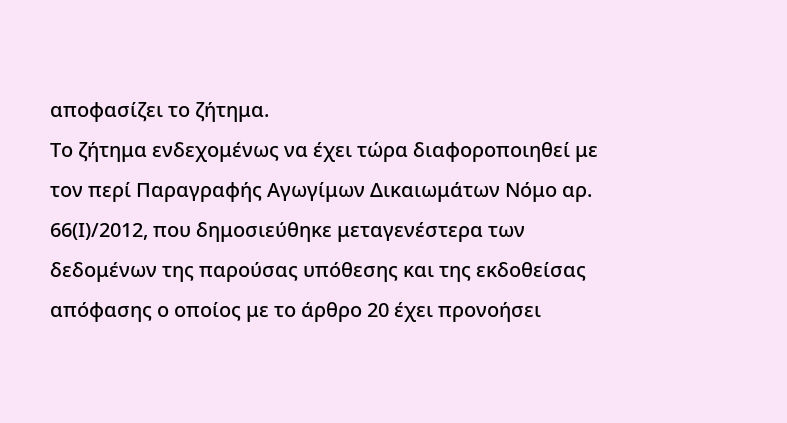αποφασίζει το ζήτημα.
Το ζήτημα ενδεχομένως να έχει τώρα διαφοροποιηθεί με τον περί Παραγραφής Αγωγίμων Δικαιωμάτων Νόμο αρ. 66(Ι)/2012, που δημοσιεύθηκε μεταγενέστερα των δεδομένων της παρούσας υπόθεσης και της εκδοθείσας απόφασης ο οποίος με το άρθρο 20 έχει προνοήσει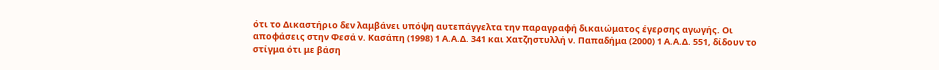ότι το Δικαστήριο δεν λαμβάνει υπόψη αυτεπάγγελτα την παραγραφή δικαιώματος έγερσης αγωγής. Οι αποφάσεις στην Φεσά ν. Κασάπη (1998) 1 Α.Α.Δ. 341 και Χατζηστυλλή ν. Παπαδήμα (2000) 1 Α.Α.Δ. 551, δίδουν το στίγμα ότι με βάση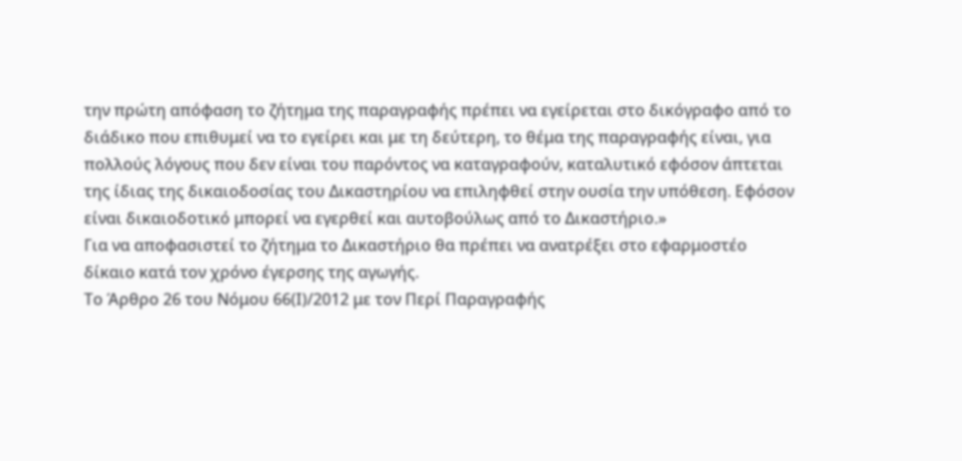την πρώτη απόφαση το ζήτημα της παραγραφής πρέπει να εγείρεται στο δικόγραφο από το διάδικο που επιθυμεί να το εγείρει και με τη δεύτερη, το θέμα της παραγραφής είναι, για πολλούς λόγους που δεν είναι του παρόντος να καταγραφούν, καταλυτικό εφόσον άπτεται της ίδιας της δικαιοδοσίας του Δικαστηρίου να επιληφθεί στην ουσία την υπόθεση. Εφόσον είναι δικαιοδοτικό μπορεί να εγερθεί και αυτοβούλως από το Δικαστήριο.»
Για να αποφασιστεί το ζήτημα το Δικαστήριο θα πρέπει να ανατρέξει στο εφαρμοστέο δίκαιο κατά τον χρόνο έγερσης της αγωγής.
Το Άρθρο 26 του Νόμου 66(Ι)/2012 με τον Περί Παραγραφής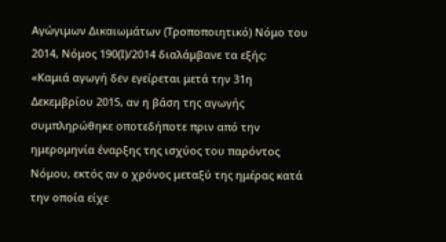Αγώγιμων Δικαιωμάτων (Τροποποιητικό) Νόμο του 2014, Νόμος 190(Ι)/2014 διαλάμβανε τα εξής:
«Καμιά αγωγή δεν εγείρεται μετά την 31η Δεκεμβρίου 2015, αν η βάση της αγωγής συμπληρώθηκε οποτεδήποτε πριν από την ημερομηνία έναρξης της ισχύος του παρόντος Νόμου, εκτός αν ο χρόνος μεταξύ της ημέρας κατά την οποία είχε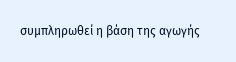συμπληρωθεί η βάση της αγωγής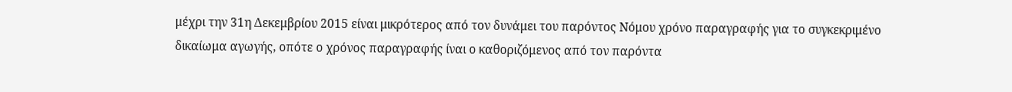μέχρι την 31η Δεκεμβρίου 2015 είναι μικρότερος από τον δυνάμει του παρόντος Νόμου χρόνο παραγραφής για το συγκεκριμένο δικαίωμα αγωγής, οπότε ο χρόνος παραγραφής ίναι ο καθοριζόμενος από τον παρόντα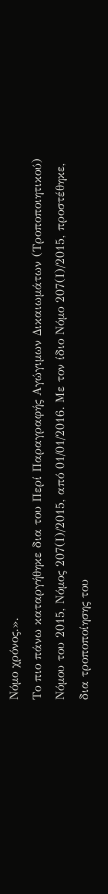Νόμο χρόνος.».
Το πιο πάνω καταργήθηκε δια του Περί Παραγραφής Αγώγιμων Δικαιωμάτων (Τροποποιητικού) Νόμου του 2015, Νόμος 207(Ι)/2015, από 01/01/2016. Με τον ίδιο Νόμο 207(Ι)/2015, προστέθηκε, δια τροποποίησης του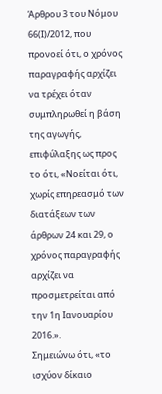Άρθρου 3 του Νόμου 66(Ι)/2012, που προνοεί ότι, ο χρόνος παραγραφής αρχίζει να τρέχει όταν συμπληρωθεί η βάση της αγωγής, επιφύλαξης ως προς το ότι, «Νοείται ότι, χωρίς επηρεασμό των διατάξεων των άρθρων 24 και 29, ο χρόνος παραγραφής αρχίζει να προσμετρείται από την 1η Ιανουαρίου 2016.».
Σημειώνω ότι, «το ισχύον δίκαιο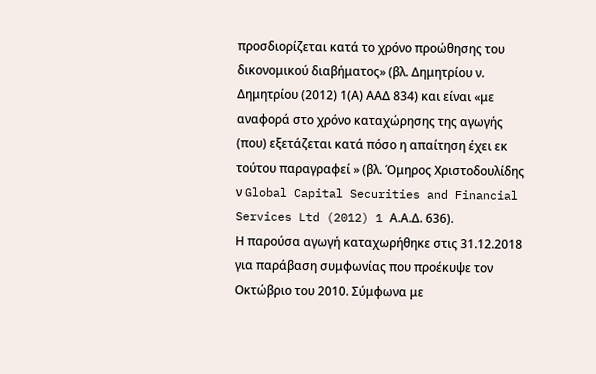προσδιορίζεται κατά το χρόνο προώθησης του δικονομικού διαβήματος» (βλ. Δημητρίου ν. Δημητρίου (2012) 1(Α) ΑΑΔ 834) και είναι «με αναφορά στο χρόνο καταχώρησης της αγωγής (που) εξετάζεται κατά πόσο η απαίτηση έχει εκ τούτου παραγραφεί » (βλ. Όμηρος Χριστοδουλίδης ν Global Capital Securities and Financial Services Ltd (2012) 1 Α.Α.Δ. 636).
Η παρούσα αγωγή καταχωρήθηκε στις 31.12.2018 για παράβαση συμφωνίας που προέκυψε τον Οκτώβριο του 2010. Σύμφωνα με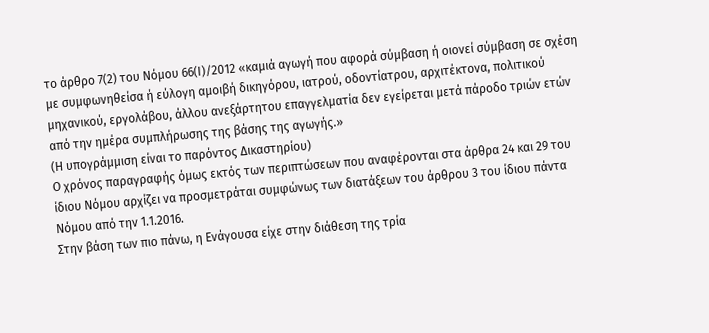το άρθρο 7(2) του Νόμου 66(Ι)/2012 «καμιά αγωγή που αφορά σύμβαση ή οιονεί σύμβαση σε σχέση με συμφωνηθείσα ή εύλογη αμοιβή δικηγόρου, ιατρού, οδοντίατρου, αρχιτέκτονα, πολιτικού μηχανικού, εργολάβου, άλλου ανεξάρτητου επαγγελματία δεν εγείρεται μετά πάροδο τριών ετών από την ημέρα συμπλήρωσης της βάσης της αγωγής.»
(Η υπογράμμιση είναι το παρόντος Δικαστηρίου)
Ο χρόνος παραγραφής όμως εκτός των περιπτώσεων που αναφέρονται στα άρθρα 24 και 29 του ίδιου Νόμου αρχίζει να προσμετράται συμφώνως των διατάξεων του άρθρου 3 του ίδιου πάντα Νόμου από την 1.1.2016.
Στην βάση των πιο πάνω, η Ενάγουσα είχε στην διάθεση της τρία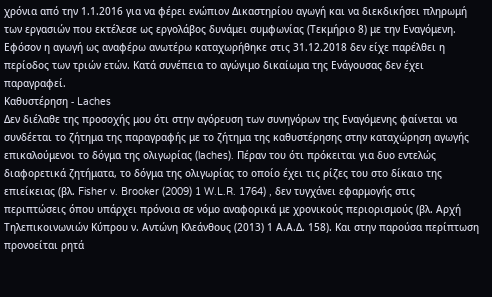χρόνια από την 1.1.2016 για να φέρει ενώπιον Δικαστηρίου αγωγή και να διεκδικήσει πληρωμή των εργασιών που εκτέλεσε ως εργολάβος δυνάμει συμφωνίας (Τεκμήριο 8) με την Εναγόμενη. Εφόσον η αγωγή ως αναφέρω ανωτέρω καταχωρήθηκε στις 31.12.2018 δεν είχε παρέλθει η περίοδος των τριών ετών. Κατά συνέπεια το αγώγιμο δικαίωμα της Ενάγουσας δεν έχει παραγραφεί.
Καθυστέρηση - Laches
Δεν διέλαθε της προσοχής μου ότι στην αγόρευση των συνηγόρων της Εναγόμενης φαίνεται να συνδέεται το ζήτημα της παραγραφής με το ζήτημα της καθυστέρησης στην καταχώρηση αγωγής επικαλούμενοι το δόγμα της ολιγωρίας (laches). Πέραν του ότι πρόκειται για δυο εντελώς διαφορετικά ζητήματα, το δόγμα της ολιγωρίας το οποίο έχει τις ρίζες του στο δίκαιο της επιείκειας (βλ. Fisher v. Brooker (2009) 1 W.L.R. 1764) , δεν τυγχάνει εφαρμογής στις περιπτώσεις όπου υπάρχει πρόνοια σε νόμο αναφορικά με χρονικούς περιορισμούς (βλ. Αρχή Τηλεπικοινωνιών Κύπρου ν. Αντώνη Κλεάνθους (2013) 1 Α.Α.Δ. 158). Και στην παρούσα περίπτωση προνοείται ρητά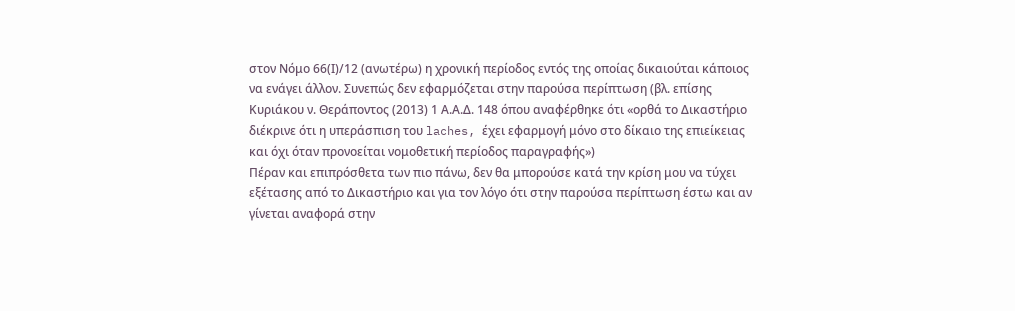στον Νόμο 66(Ι)/12 (ανωτέρω) η χρονική περίοδος εντός της οποίας δικαιούται κάποιος να ενάγει άλλον. Συνεπώς δεν εφαρμόζεται στην παρούσα περίπτωση (βλ. επίσης Κυριάκου ν. Θεράποντος (2013) 1 Α.Α.Δ. 148 όπου αναφέρθηκε ότι «ορθά το Δικαστήριο διέκρινε ότι η υπεράσπιση του laches, έχει εφαρμογή μόνο στο δίκαιο της επιείκειας και όχι όταν προνοείται νομοθετική περίοδος παραγραφής»)
Πέραν και επιπρόσθετα των πιο πάνω, δεν θα μπορούσε κατά την κρίση μου να τύχει εξέτασης από το Δικαστήριο και για τον λόγο ότι στην παρούσα περίπτωση έστω και αν γίνεται αναφορά στην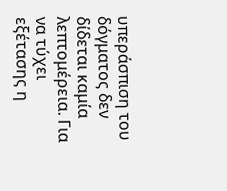υπεράσπιση του δόγματος δεν δίδεται καμία λεπτομέρεια. Για να τύχει εξέτασης η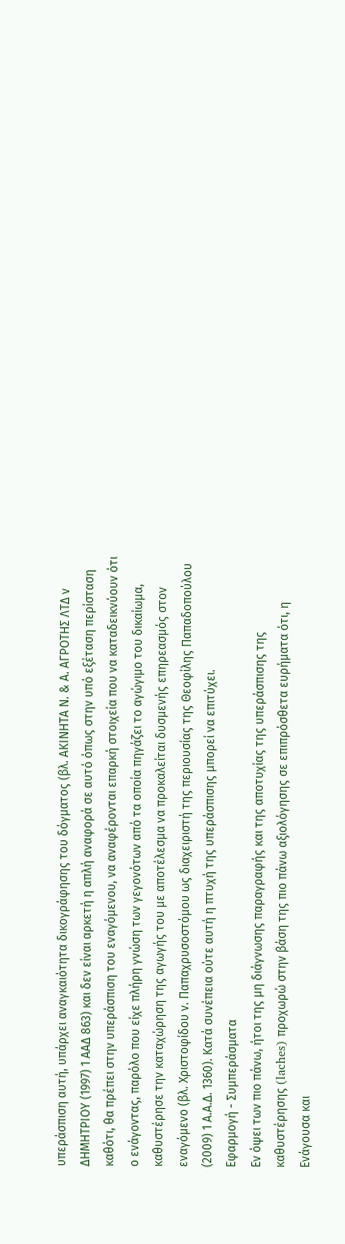υπεράσπιση αυτή, υπάρχει αναγκαιότητα δικογράφησης του δόγματος (βλ. ΑΚΙΝΗΤΑ Ν. & Α. ΑΓΡΟΤΗΣ ΛΤΔ ν ΔΗΜΗΤΡΙΟΥ (1997) 1 ΑΑΔ 863) και δεν είναι αρκετή η απλή αναφορά σε αυτό όπως στην υπό εξέταση περίσταση καθότι, θα πρέπει στην υπεράσπιση του εναγόμενου, να αναφέρονται επαρκή στοιχεία που να καταδεικνύουν ότι ο ενάγοντας, παρόλο που είχε πλήρη γνώση των γεγονότων από τα οποία πηγάζει το αγώγιμο του δικαίωμα, καθυστέρησε την καταχώρηση της αγωγής του με αποτέλεσμα να προκαλείται δυσμενής επηρεασμός στον εναγόμενο (βλ. Χριστοφίδου ν. Παπαχρυσοστόμου ως διαχειριστή της περιουσίας της Θεοφίλης Παπαδοπούλου (2009) 1 Α.Α.Δ. 1360). Κατά συνέπεια ούτε αυτή η πτυχή της υπεράσπισης μπορεί να επιτύχει.
Εφαρμογή - Συμπεράσματα
Εν όψει των πιο πάνω, ήτοι της μη διάγνωσης παραγραφής και της αποτυχίας της υπεράσπισης της καθυστέρησης (laches) προχωρώ στην βάση της πιο πάνω αξιολόγησης σε επιπρόσθετα ευρήματα ότι, η Ενάγουσα και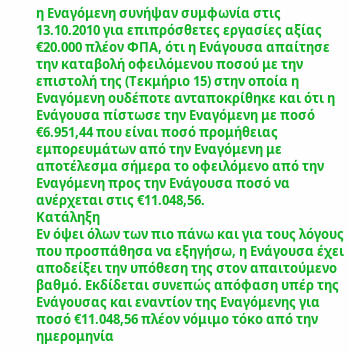η Εναγόμενη συνήψαν συμφωνία στις 13.10.2010 για επιπρόσθετες εργασίες αξίας €20.000 πλέον ΦΠΑ, ότι η Ενάγουσα απαίτησε την καταβολή οφειλόμενου ποσού με την επιστολή της (Τεκμήριο 15) στην οποία η Εναγόμενη ουδέποτε ανταποκρίθηκε και ότι η Ενάγουσα πίστωσε την Εναγόμενη με ποσό €6.951,44 που είναι ποσό προμήθειας εμπορευμάτων από την Εναγόμενη με αποτέλεσμα σήμερα το οφειλόμενο από την Εναγόμενη προς την Ενάγουσα ποσό να ανέρχεται στις €11.048,56.
Κατάληξη
Εν όψει όλων των πιο πάνω και για τους λόγους που προσπάθησα να εξηγήσω, η Ενάγουσα έχει αποδείξει την υπόθεση της στον απαιτούμενο βαθμό. Εκδίδεται συνεπώς απόφαση υπέρ της Ενάγουσας και εναντίον της Εναγόμενης για ποσό €11.048,56 πλέον νόμιμο τόκο από την ημερομηνία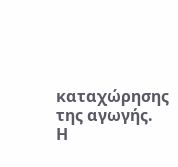καταχώρησης της αγωγής.
Η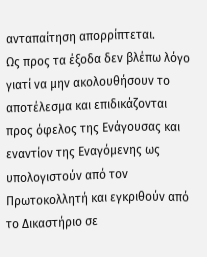ανταπαίτηση απορρίπτεται.
Ως προς τα έξοδα δεν βλέπω λόγο γιατί να μην ακολουθήσουν το αποτέλεσμα και επιδικάζονται προς όφελος της Ενάγουσας και εναντίον της Εναγόμενης ως υπολογιστούν από τον Πρωτοκολλητή και εγκριθούν από το Δικαστήριο σε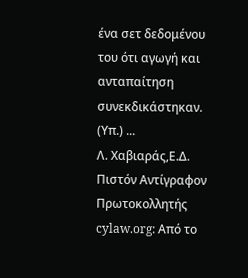ένα σετ δεδομένου του ότι αγωγή και ανταπαίτηση συνεκδικάστηκαν.
(Υπ.) ...
Λ. Χαβιαράς,Ε.Δ.
Πιστόν Αντίγραφον
Πρωτοκολλητής
cylaw.org: Από το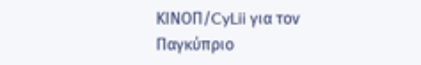ΚΙΝOΠ/CyLii για τον Παγκύπριο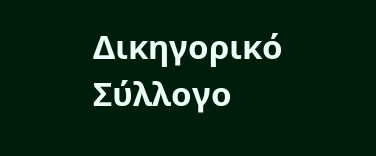Δικηγορικό Σύλλογο